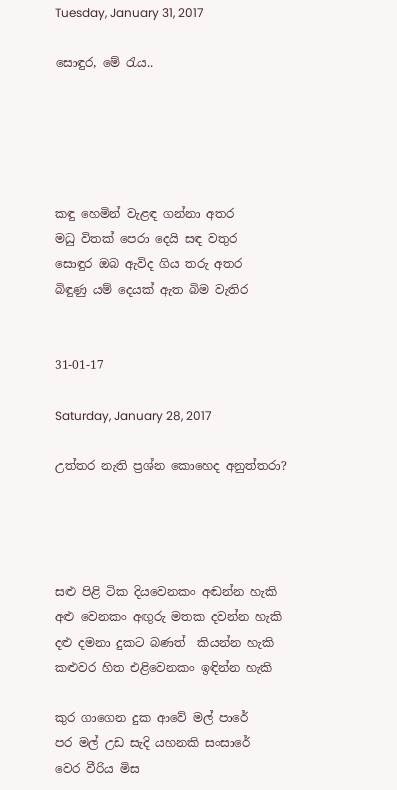Tuesday, January 31, 2017

සොඳුර, මේ රැය..





කඳු හෙමින් වැළඳ ගන්නා අතර
මධු විතක් පෙරා දෙයි සඳ වතුර
සොඳුර ඔබ ඇවිද ගිය තරු අතර
බිඳුණු යම් දෙයක් ඇත බිම වැතිර


31-01-17

Saturday, January 28, 2017

උත්තර නැති ප්‍රශ්න කොහෙද අනුත්තරා?




සළු පිළි ටික දියවෙනකං අඬන්න හැකි
අළු වෙනකං අඟුරු මතක දවන්න හැකි
දළු දමනා දුකට බණත්  කියන්න හැකි
කළුවර හිත එළිවෙනකං ඉඳින්න හැකි

කුර ගාගෙන දුක ආවේ මල් පාරේ
පර මල් උඩ සැදි යහනකි සංසාරේ
වෙර වීරිය මිස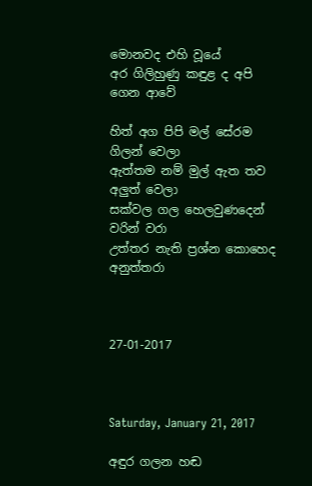මොනවද එහි වූයේ
අර ගිලිහුණු කඳුළ ද අපි ගෙන ආවේ

හිත් අග පිපි මල් සේරම ගිලන් වෙලා
ඇත්තම නම් මුල් ඇත තව අලුත් වෙලා
සක්වල ගල හෙලවුණදෙන් වරින් වරා
උත්තර නැති ප්‍රශ්න කොහෙද අනුත්තරා



27-01-2017



Saturday, January 21, 2017

අඳුර ගලන හඬ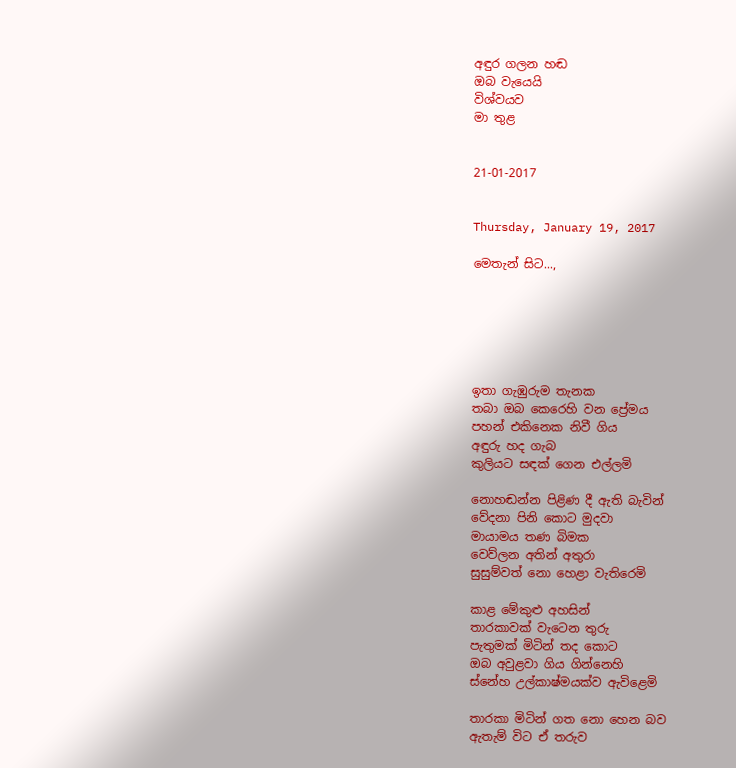අඳුර ගලන හඬ
ඔබ වැයෙයි
විශ්වයව
මා තුළ


21-01-2017


Thursday, January 19, 2017

මෙතැන් සිට...,






ඉතා ගැඹුරුම තැනක
තබා ඔබ කෙරෙහි වන ප්‍රේමය
පහන් එකිනෙක නිවී ගිය
අඳුරු හද ගැබ
කුලියට සඳක් ගෙන එල්ලමි

නොහඬන්න පිළිණ දී ඇති බැවින්
වේදනා පිනි කොට මුදවා
මායාමය තණ බිමක
වෙව්ලන අතින් අතුරා
සුසුම්වත් නො හෙළා වැතිරෙමි

කාළ මේකුළු අහසින්
තාරකාවක් වැටෙන තුරු
පැතුමක් මිටින් තද කොට
ඔබ අවුළවා ගිය ගින්නෙහි
ස්නේහ උල්කාෂ්මයක්ව ඇවිළෙමි

තාරකා මිටින් ගත නො හෙන බව
ඇතැම් විට ඒ තරුව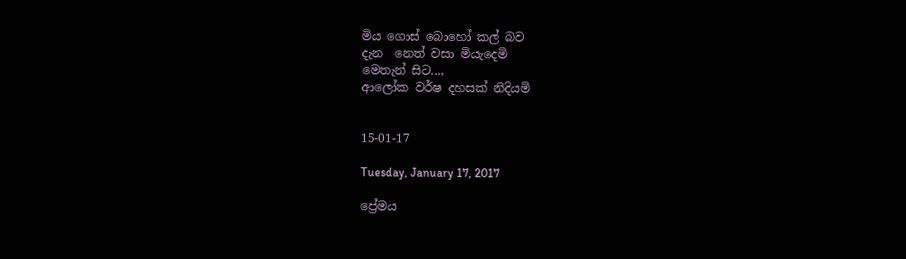මිය ගොස් බොහෝ කල් බව
දැන  නෙත් වසා මියැදෙමි
මෙතැන් සිට...,
ආලෝක වර්ෂ දහසක් නිදියමි


15-01-17

Tuesday, January 17, 2017

ප්‍රේමය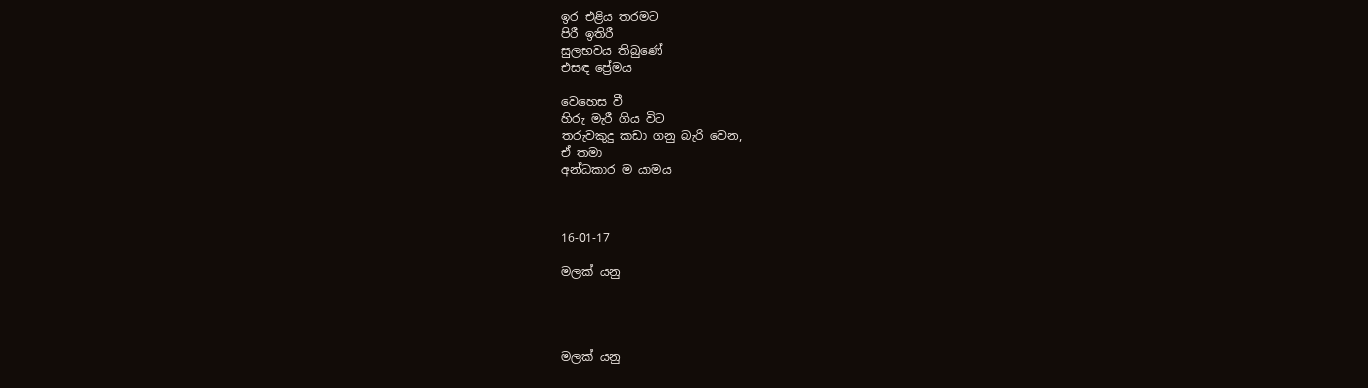ඉර එළිය තරමට
පිරී ඉතිරී
සුලභවය තිබුණේ
එසඳ ප්‍රේමය

වෙහෙස වී
හිරු මැරී ගිය විට
තරුවකුදු කඩා ගනු බැරි වෙන,
ඒ තමා
අන්ධකාර ම යාමය



16-01-17

මලක් යනු




මලක් යනු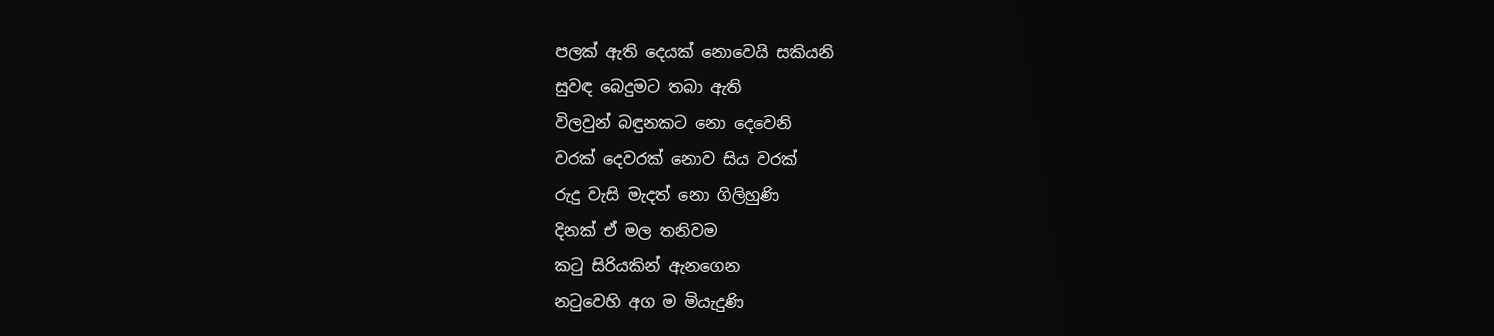පලක් ඇති දෙයක් නොවෙයි සකියනි
සුවඳ බෙදුමට තබා ඇති
විලවුන් බඳුනකට නො දෙවෙනි
වරක් දෙවරක් නොව සිය වරක්
රුදු වැසි මැදත් නො ගිලිහුණි
දිනක් ඒ මල තනිවම
කටු සිරියකින් ඇනගෙන
නටුවෙහි අග ම මියැදුණි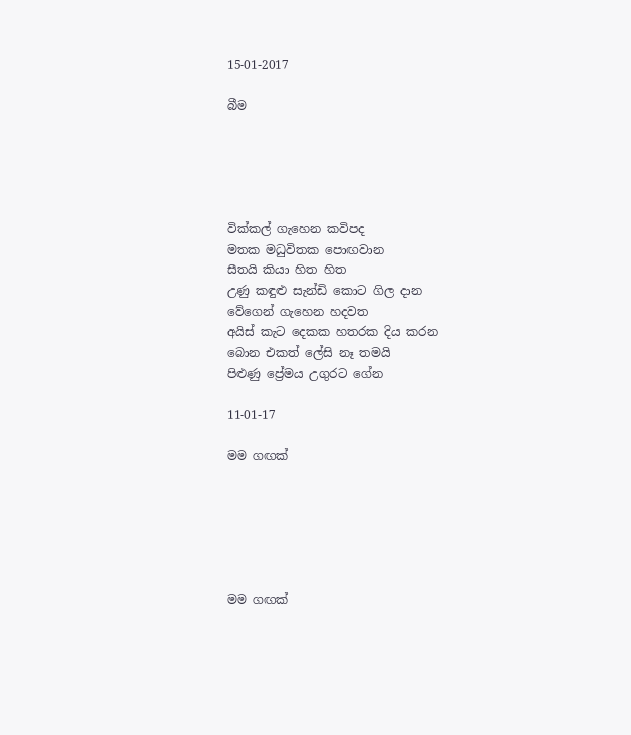15-01-2017

බීම





වික්කල් ගැහෙන කවිපද
මතක මධුවිතක පොඟවාන
සීතයි කියා හිත හිත
උණු කඳුළු සැන්ඩි කොට ගිල දාන
වේගෙන් ගැහෙන හදවත
අයිස් කැට දෙකක හතරක දිය කරන
බොන එකත් ලේසි නෑ තමයි
පිළුණු ප්‍රේමය උගුරට ගේන

11-01-17

මම ගඟක්






මම ගඟක්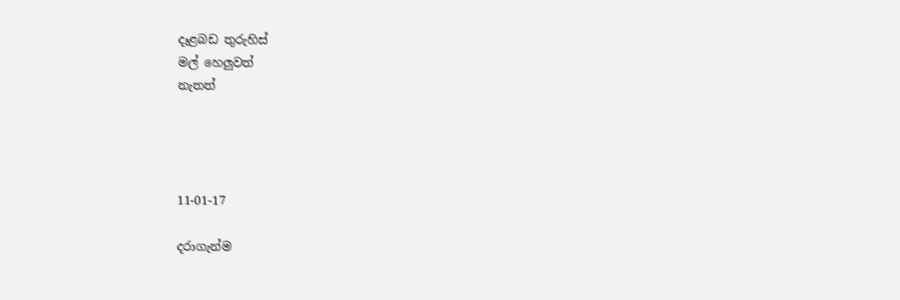දෑළබඩ තුරුහිස්
මල් හෙලුවත්
නැතත්




11-01-17

දරාගැන්ම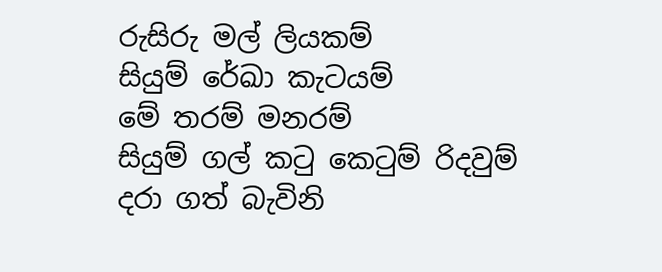රුසිරු මල් ලියකම්
සියුම් රේඛා කැටයම්
මේ තරම් මනරම්
සියුම් ගල් කටු කෙටුම් රිදවුම්
දරා ගත් බැවිනි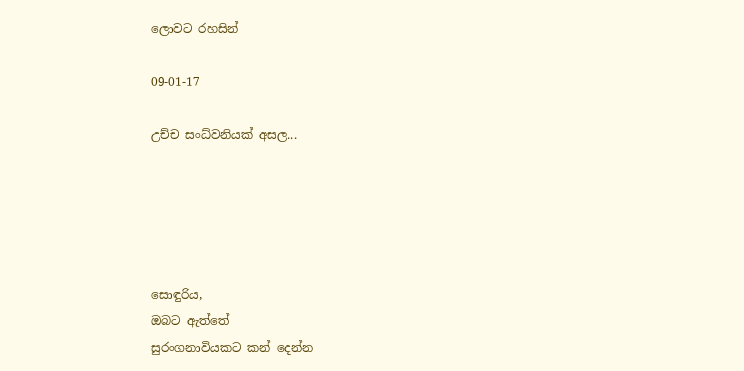ලොවට රහසින්

09-01-17

උච්ච සංධ්වනියක් අසල...





සොඳුරිය,
ඔබට ඇත්තේ
සුරංගනාවියකට කන් දෙන්න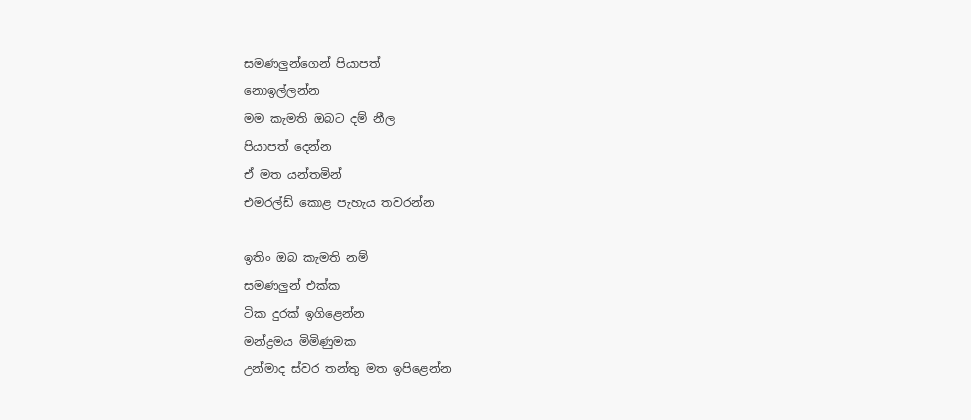සමණලුන්ගෙන් පියාපත්
නොඉල්ලන්න
මම කැමති ඔබට දම් නීල
පියාපත් දෙන්න
ඒ මත යන්තමින්
එමරල්ඩ් කොළ පැහැය තවරන්න

ඉතිං ඔබ කැමති නම්
සමණලුන් එක්ක
ටික දුරක් ඉගිළෙන්න
මන්ද්‍රමය මිමිණුමක
උන්මාද ස්වර තන්තු මත ඉපිළෙන්න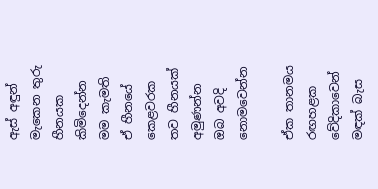ඇස් අඳුන් මැකෙන තුරු
හීනයක කිමිදෙන්න
මම කැමති
ඒ හීනයේ කෙළවරක
තව හීනයක් අමුණන්න
ඔබ අවදි නොමවෙන්න

ඒක තානමය රඟහළක
වේදිකාවෙන් මඳක් බැස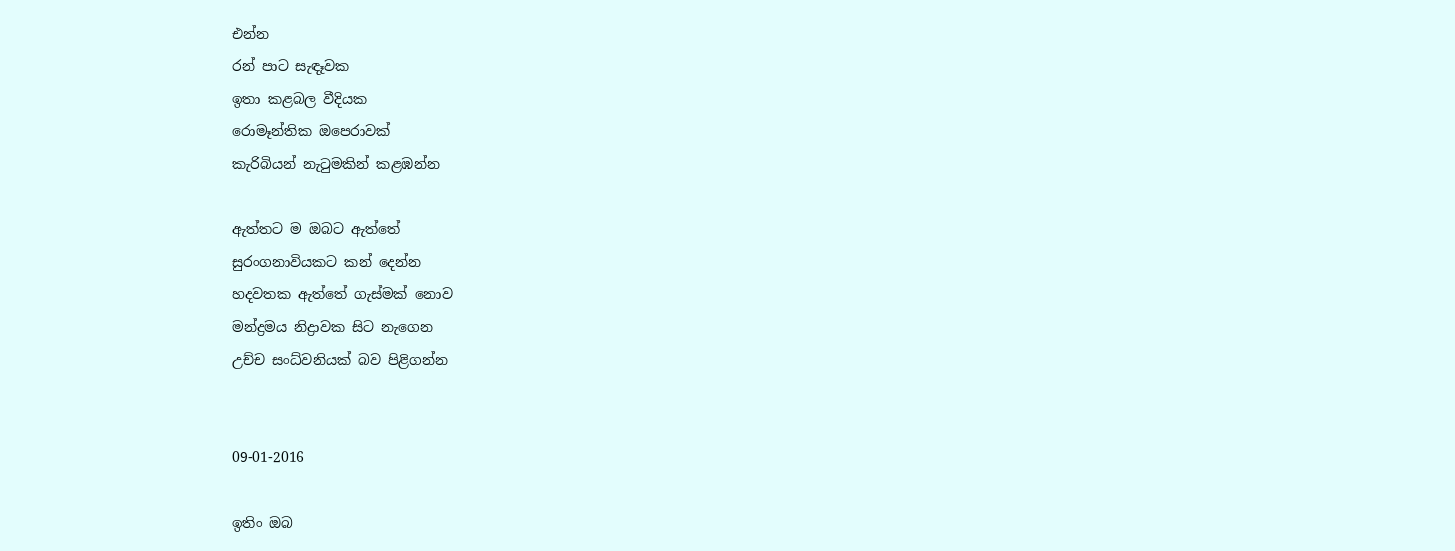එන්න
රන් පාට සැඳෑවක
ඉතා කළබල වීදියක
රොමෑන්තික ඔපෙරාවක්
කැරිබියන් නැටුමකින් කළඹන්න

ඇත්තට ම ඔබට ඇත්තේ
සුරංගනාවියකට කන් දෙන්න
හදවතක ඇත්තේ ගැස්මක් නොව
මන්ද්‍රමය නිද්‍රාවක සිට නැගෙන
උච්ච සංධ්වනියක් බව පිළිගන්න


09-01-2016

ඉතිං ඔබ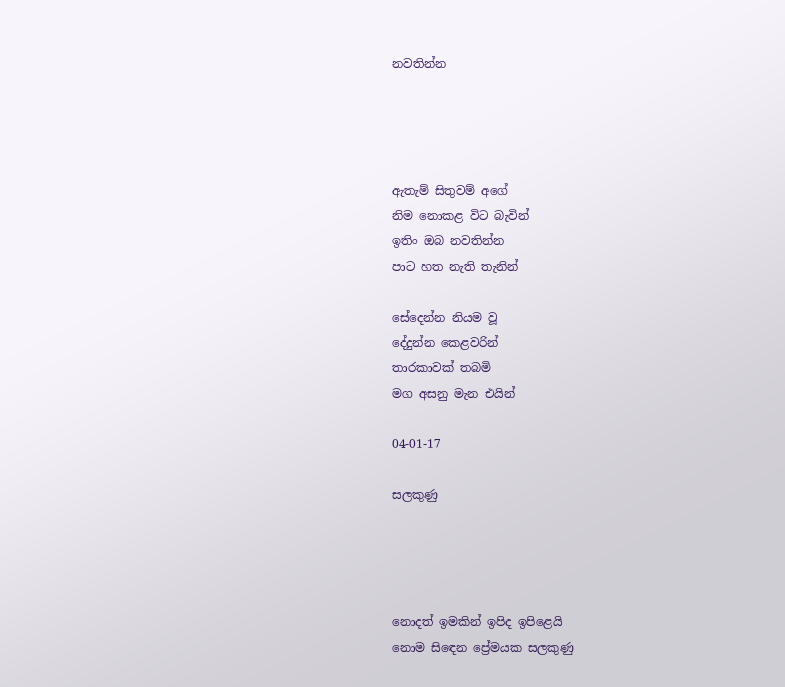නවතින්න




ඇතැම් සිතුවම් අගේ
නිම නොකළ විට බැවින්
ඉතිං ඔබ නවතින්න
පාට හත නැති තැනින්

සේදෙන්න නියම වූ
දේදුන්න කෙළවරින්
තාරකාවක් තබමි
මග අසනු මැන එයින්

04-01-17

සලකුණු




නොදත් ඉමකින් ඉපිද ඉපිළෙයි
නොම සිඳෙන ප්‍රේමයක සලකුණු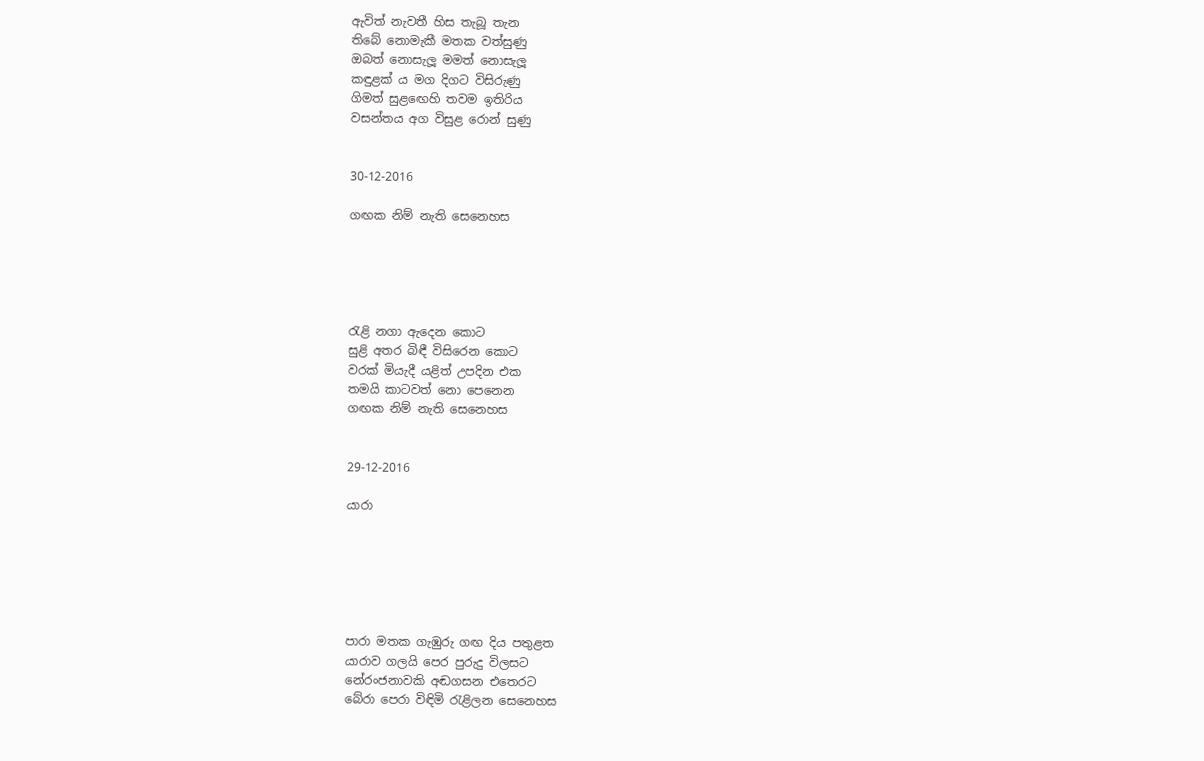ඇවිත් නැවතී හිස තැබූ තැන
තිබේ නොමැකී මතක වත්සුණු
ඔබත් නොසැලූ මමත් නොසැලූ
කඳුළක් ය මග දිගට විසිරුණු
ගිමත් සුළඟෙහි තවම ඉතිරිය
වසන්තය අග විසුළ රොන් සුණු


30-12-2016

ගඟක නිම් නැති සෙනෙහස





රැළි නගා ඇදෙන කොට
සුළි අතර බිඳී විසිරෙන කොට
වරක් මියැදී යළිත් උපදින එක
තමයි කාටවත් නො පෙනෙන
ගඟක නිම් නැති සෙනෙහස


29-12-2016

යාරා






පාරා මතක ගැඹුරු ගඟ දිය පතුළත
යාරාව ගලයි පෙර පුරුදු විලසට
නේරංජනාවකි අඬගසන එතෙරට
බේරා පෙරා විඳිමි රැළිලන සෙනෙහස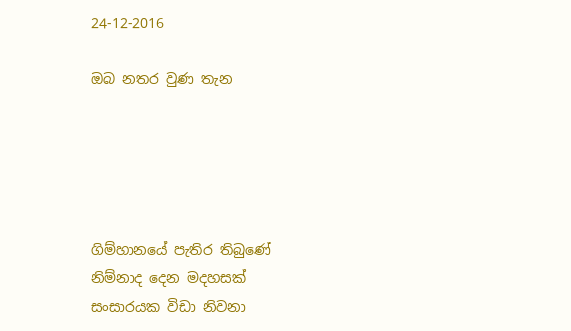24-12-2016

ඔබ නතර වුණ තැන





ගිම්හානයේ පැතිර තිබුණේ
නිම්නාද දෙන මදහසක්
සංසාරයක විඩා නිවනා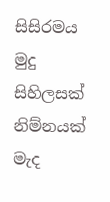සිසිරමය මුදු සිහිලසක්
නිම්නයක් මැද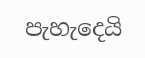පැහැදෙයි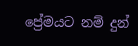ප්‍රේමයට නම් දුන්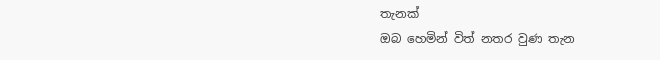තැනක්
ඔබ හෙමින් විත් නතර වුණ තැන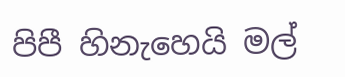පිපී හිනැහෙයි මල්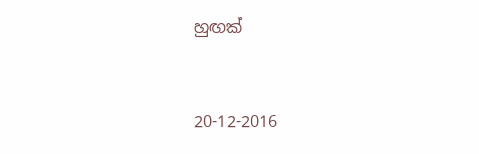හුඟක්


20-12-2016